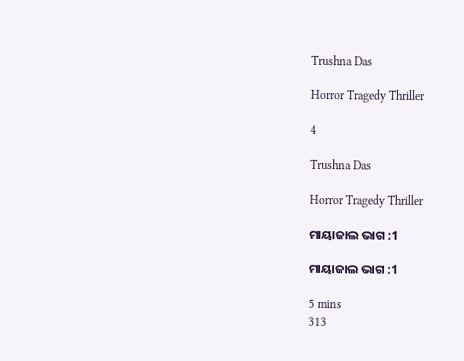Trushna Das

Horror Tragedy Thriller

4

Trushna Das

Horror Tragedy Thriller

ମାୟାଜାଲ ଭାଗ :1

ମାୟାଜାଲ ଭାଗ :1

5 mins
313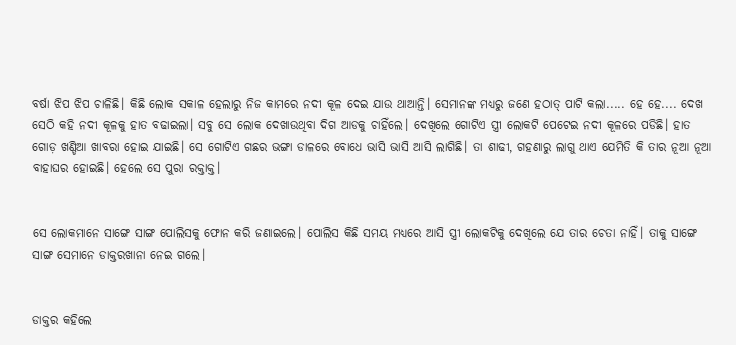ବର୍ଷା ଝିପ ଝିପ ଚାଳିଛି। କିଛି ଲୋକ ସକାଳ ହେଲାରୁ ନିଜ କାମରେ ନଦୀ କୂଳ ଦେଇ ଯାଉ ଥାଆନ୍ତି। ସେମାନଙ୍କ ମଧ୍ୟରୁ ଜଣେ ହଠାତ୍ ପାଟି କଲା..... ହେ ହେ.... ଦେଖ ସେଠି କହି ନଦୀ କୂଳକୁ ହାତ ବଢାଇଲା। ସବୁ ସେ ଲୋକ ଦେଖାଉଥିବା ଦିଗ ଆଡକୁ ଚାହିଁଲେ। ଦେଖିଲେ ଗୋଟିଏ ସ୍ତ୍ରୀ ଲୋକଟି ପେଟେଇ ନଦୀ କୂଳରେ ପଡିଛି। ହାତ ଗୋଡ଼ ଖଣ୍ଡିଆ ଖାବରା ହୋଇ ଯାଇଛି। ସେ ଗୋଟିଏ ଗଛର ଭଙ୍ଗା ଡାଳରେ ବୋଧେ ଭାସି ଭାସି ଆସି ଲାଗିଛି। ତା ଶାଢୀ, ଗହଣାରୁ ଲାଗୁ ଥାଏ ଯେମିତି କି ତାର ନୂଆ ନୂଆ ବାହାଘର ହୋଇଛି। ହେଲେ ସେ ପୁରା ରକ୍ତାକ୍ତ।


ସେ ଲୋକମାନେ ସାଙ୍ଗେ ସାଙ୍ଗ ପୋଲିସକୁ ଫୋନ କରି ଜଣାଇଲେ। ପୋଲିସ କିଛି ସମୟ ମଧ୍ୟରେ ଆସି ସ୍ତ୍ରୀ ଲୋକଟିକୁ ଦେଖିଲେ ଯେ ତାର ଚେତା ନାହିଁ। ତାକୁ ସାଙ୍ଗେ ସାଙ୍ଗ ସେମାନେ ଡାକ୍ତରଖାନା ନେଇ ଗଲେ।


ଡାକ୍ତର କହିଲେ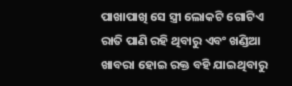ପାଖାପାଖି ସେ ସ୍ତ୍ରୀ ଲୋକଟି ଗୋଟିଏ ରାତି ପାଣି ରହି ଥିବାରୁ ଏବଂ ଖଣ୍ଡିଆ ଖାବରା ହୋଇ ରକ୍ତ ବହି ଯାଇଥିବାରୁ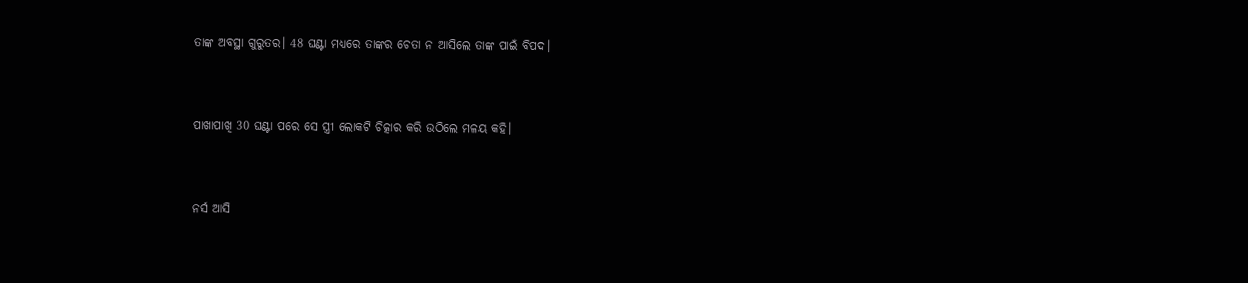ତାଙ୍କ ଅବସ୍ଥା ଗୁରୁତର। 48 ଘଣ୍ଟା ମଧ୍ୟରେ ତାଙ୍କର ଚେତା ନ ଆସିଲେ ତାଙ୍କ ପାଇଁ ବିପଦ।


ପାଖାପାଖି 30 ଘଣ୍ଟା ପରେ ସେ ସ୍ତ୍ରୀ ଲୋକଟି ଚିତ୍କାର କରି ଉଠିଲେ ମଳୟ କହି।


ନର୍ସ ଆସି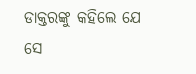ଡାକ୍ତରଙ୍କୁ କହିଲେ ଯେ ସେ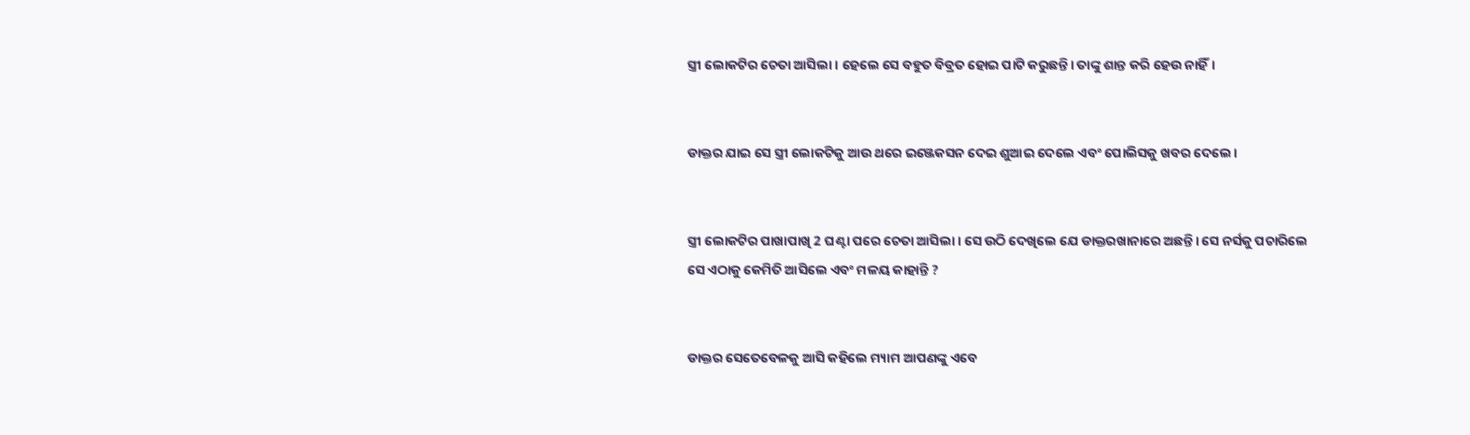ସ୍ତ୍ରୀ ଲୋକଟିର ଚେତା ଆସିଲା। ହେଲେ ସେ ବହୁତ ବିବ୍ରତ ହୋଇ ପାଟି କରୁଛନ୍ତି। ତାଙ୍କୁ ଶାନ୍ତ କରି ହେଉ ନାହିଁ।


ଡାକ୍ତର ଯାଇ ସେ ସ୍ତ୍ରୀ ଲୋକଟିକୁ ଆଉ ଥରେ ଇଞ୍ଜେକସନ ଦେଇ ଶୁଆଇ ଦେଲେ ଏବଂ ପୋଲିସକୁ ଖବର ଦେଲେ।


ସ୍ତ୍ରୀ ଲୋକଟିର ପାଖାପାଖି 2 ଘଣ୍ଟା ପରେ ଚେତା ଆସିଲା। ସେ ଉଠି ଦେଖିଲେ ଯେ ଡାକ୍ତରଖାନାରେ ଅଛନ୍ତି। ସେ ନର୍ସକୁ ପଚାରିଲେ ସେ ଏଠାକୁ କେମିତି ଆସିଲେ ଏବଂ ମଳୟ କାହାନ୍ତି ?


ଡାକ୍ତର ସେତେବେଳକୁ ଆସି କହିଲେ ମ୍ୟାମ ଆପଣଙ୍କୁ ଏବେ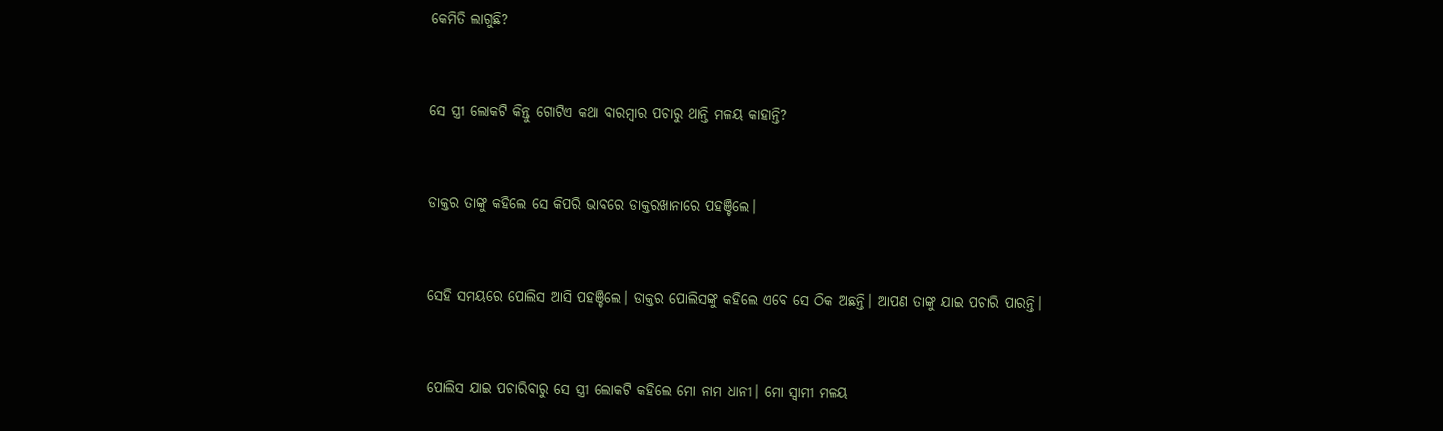କେମିତି ଲାଗୁଛି?


ସେ ସ୍ତ୍ରୀ ଲୋକଟି କିନ୍ତୁ ଗୋଟିଏ କଥା ବାରମ୍ବାର ପଚାରୁ ଥାନ୍ତି ମଳୟ କାହାନ୍ତି?


ଡାକ୍ତର ତାଙ୍କୁ କହିଲେ ସେ କିପରି ଭାବରେ ଡାକ୍ତରଖାନାରେ ପହଞ୍ଚିଲେ।


ସେହି ସମୟରେ ପୋଲିସ ଆସି ପହଞ୍ଚିଲେ। ଡାକ୍ତର ପୋଲିସଙ୍କୁ କହିଲେ ଏବେ ସେ ଠିକ ଅଛନ୍ତି। ଆପଣ ତାଙ୍କୁ ଯାଇ ପଚାରି ପାରନ୍ତି।


ପୋଲିସ ଯାଇ ପଚାରିବାରୁ ସେ ସ୍ତ୍ରୀ ଲୋକଟି କହିଲେ ମୋ ନାମ ଧାନୀ। ମୋ ସ୍ୱାମୀ ମଳୟ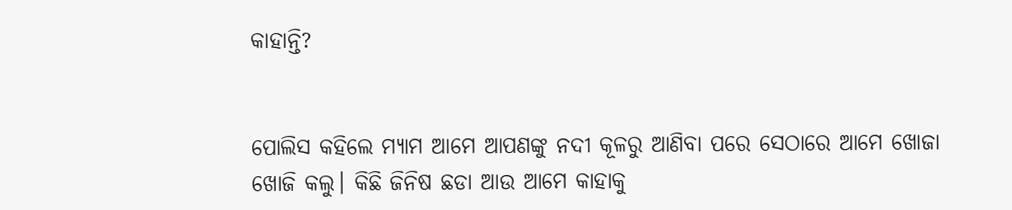କାହାନ୍ତି?


ପୋଲିସ କହିଲେ ମ୍ୟାମ ଆମେ ଆପଣଙ୍କୁ ନଦୀ କୂଳରୁ ଆଣିବା ପରେ ସେଠାରେ ଆମେ ଖୋଜା ଖୋଜି କଲୁ। କିଛି ଜିନିଷ ଛଡା ଆଉ ଆମେ କାହାକୁ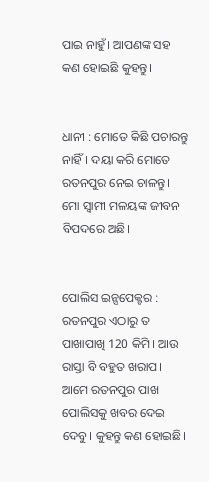ପାଇ ନାହୁଁ। ଆପଣଙ୍କ ସହ କଣ ହୋଇଛି କୁହନ୍ତୁ।


ଧାନୀ : ମୋତେ କିଛି ପଚାରନ୍ତୁ ନାହିଁ। ଦୟା କରି ମୋତେ ରତନପୁର ନେଇ ଚାଳନ୍ତୁ। ମୋ ସ୍ୱାମୀ ମଳୟଙ୍କ ଜୀବନ ବିପଦରେ ଅଛି।


ପୋଲିସ ଇନ୍ସପେକ୍ଟର : ରତନପୁର ଏଠାରୁ ତ ପାଖାପାଖି 120 କିମି। ଆଉ ରାସ୍ତା ବି ବହୁତ ଖରାପ। ଆମେ ରତନପୁର ପାଖ ପୋଲିସକୁ ଖବର ଦେଇ ଦେବୁ। କୁହନ୍ତୁ କଣ ହୋଇଛି।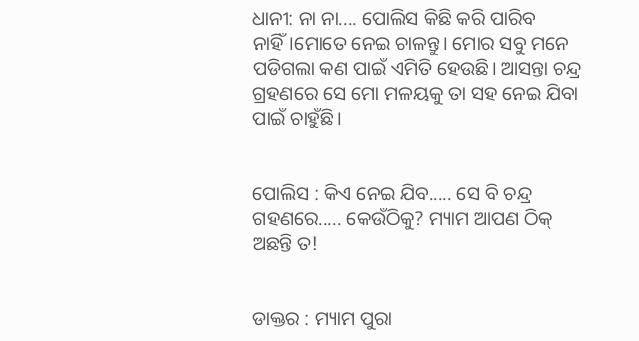ଧାନୀ: ନା ନା.... ପୋଲିସ କିଛି କରି ପାରିବ ନାହିଁ।ମୋତେ ନେଇ ଚାଳନ୍ତୁ। ମୋର ସବୁ ମନେ ପଡିଗଲା କଣ ପାଇଁ ଏମିତି ହେଉଛି। ଆସନ୍ତା ଚନ୍ଦ୍ର ଗ୍ରହଣରେ ସେ ମୋ ମଳୟକୁ ତା ସହ ନେଇ ଯିବା ପାଇଁ ଚାହୁଁଛି।


ପୋଲିସ : କିଏ ନେଇ ଯିବ..... ସେ ବି ଚନ୍ଦ୍ର ଗହଣରେ..... କେଉଁଠିକୁ? ମ୍ୟାମ ଆପଣ ଠିକ୍ ଅଛନ୍ତି ତ!


ଡାକ୍ତର : ମ୍ୟାମ ପୁରା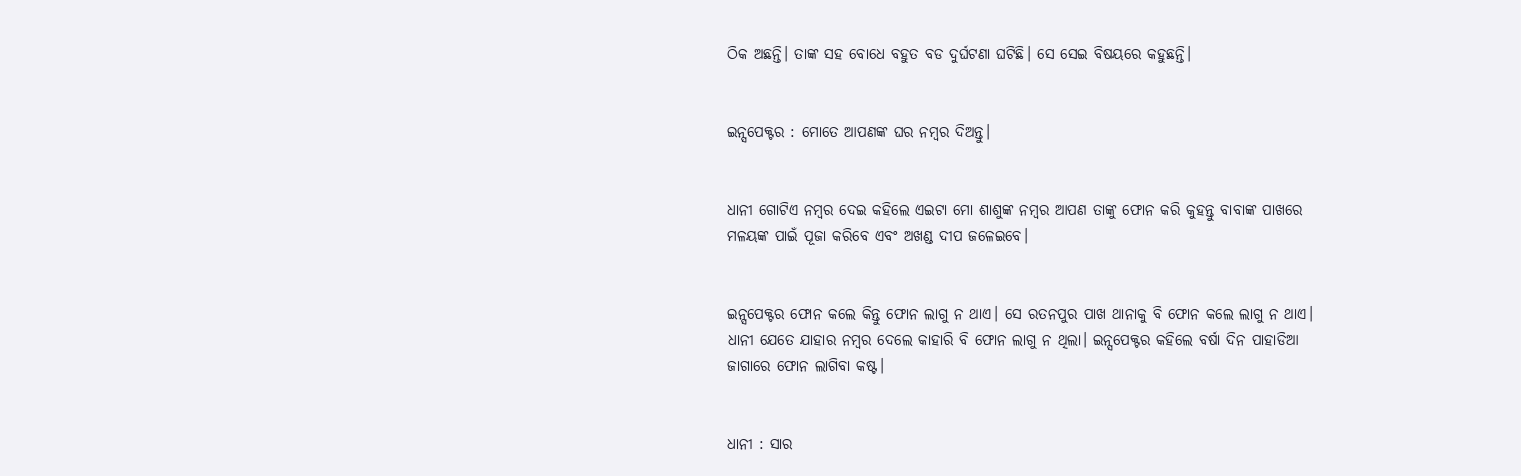ଠିକ ଅଛନ୍ତି। ତାଙ୍କ ସହ ବୋଧେ ବହୁତ ବଡ ଦୁର୍ଘଟଣା ଘଟିଛି। ସେ ସେଇ ବିଷୟରେ କହୁଛନ୍ତି।


ଇନ୍ସପେକ୍ଟର : ମୋତେ ଆପଣଙ୍କ ଘର ନମ୍ବର ଦିଅନ୍ତୁ।


ଧାନୀ ଗୋଟିଏ ନମ୍ବର ଦେଇ କହିଲେ ଏଇଟା ମୋ ଶାଶୁଙ୍କ ନମ୍ବର ଆପଣ ତାଙ୍କୁ ଫୋନ କରି କୁହନ୍ତୁ ବାବାଙ୍କ ପାଖରେ ମଳୟଙ୍କ ପାଇଁ ପୂଜା କରିବେ ଏବଂ ଅଖଣ୍ଡ ଦୀପ ଜଳେଇବେ।


ଇନ୍ସପେକ୍ଟର ଫୋନ କଲେ କିନ୍ତୁ ଫୋନ ଲାଗୁ ନ ଥାଏ। ସେ ରତନପୁର ପାଖ ଥାନାକୁ ବି ଫୋନ କଲେ ଲାଗୁ ନ ଥାଏ। ଧାନୀ ଯେତେ ଯାହାର ନମ୍ବର ଦେଲେ କାହାରି ବି ଫୋନ ଲାଗୁ ନ ଥିଲା। ଇନ୍ସପେକ୍ଟର କହିଲେ ବର୍ଷା ଦିନ ପାହାଡିଆ ଜାଗାରେ ଫୋନ ଲାଗିବା କଷ୍ଟ।


ଧାନୀ : ସାର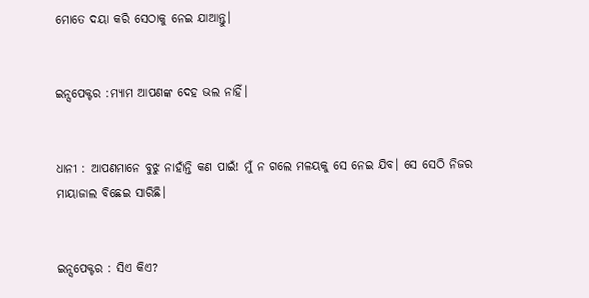ମୋତେ ଦୟା କରି ସେଠାକୁ ନେଇ ଯାଆନ୍ତୁ।


ଇନ୍ସପେକ୍ଟର :ମ୍ୟାମ ଆପଣଙ୍କ ଦେହ ଭଲ ନାହିଁ।


ଧାନୀ : ଆପଣମାନେ ବୁଝୁ ନାହାଁନ୍ତି କଣ ପାଇଁ! ମୁଁ ନ ଗଲେ ମଳୟକୁ ସେ ନେଇ ଯିବ। ସେ ସେଠି ନିଜର ମାୟାଜାଲ ବିଛେଇ ସାରିଛି।


ଇନ୍ସପେକ୍ଟର : ସିଏ କିଏ?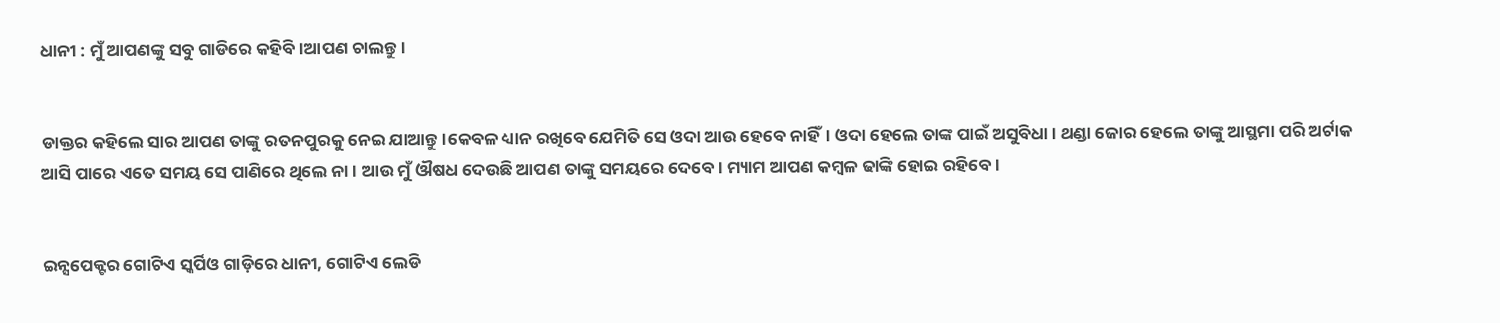ଧାନୀ : ମୁଁ ଆପଣଙ୍କୁ ସବୁ ଗାଡିରେ କହିବି।ଆପଣ ଚାଲନ୍ତୁ।


ଡାକ୍ତର କହିଲେ ସାର ଆପଣ ତାଙ୍କୁ ରତନପୁରକୁ ନେଇ ଯାଆନ୍ତୁ।କେବଳ ଧ୍ୟାନ ରଖିବେ ଯେମିତି ସେ ଓଦା ଆଉ ହେବେ ନାହିଁ। ଓଦା ହେଲେ ତାଙ୍କ ପାଇଁ ଅସୁବିଧା। ଥଣ୍ଡା ଜୋର ହେଲେ ତାଙ୍କୁ ଆସ୍ଥମା ପରି ଅର୍ଟାକ ଆସି ପାରେ ଏତେ ସମୟ ସେ ପାଣିରେ ଥିଲେ ନା। ଆଉ ମୁଁ ଔଷଧ ଦେଉଛି ଆପଣ ତାଙ୍କୁ ସମୟରେ ଦେବେ। ମ୍ୟାମ ଆପଣ କମ୍ବଳ ଢାଙ୍କି ହୋଇ ରହିବେ।


ଇନ୍ସପେକ୍ଟର ଗୋଟିଏ ସ୍କର୍ପିଓ ଗାଡ଼ିରେ ଧାନୀ, ଗୋଟିଏ ଲେଡି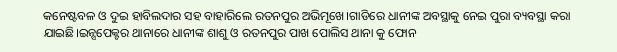କନେଷ୍ଟବଳ ଓ ଦୁଇ ହାବିଲଦାର ସହ ବାହାରିଲେ ରତନପୁର ଅଭିମୂଖେ।ଗାଡିରେ ଧାନୀଙ୍କ ଅବସ୍ଥାକୁ ନେଇ ପୁରା ବ୍ୟବସ୍ଥା କରା ଯାଇଛି।ଇନ୍ସପେକ୍ଟର ଥାନାରେ ଧାନୀଙ୍କ ଶାଶୁ ଓ ରତନପୁର ପାଖ ପୋଲିସ ଥାନା କୁ ଫୋନ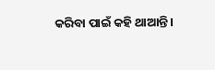କରିବା ପାଇଁ କହି ଥାଆନ୍ତି।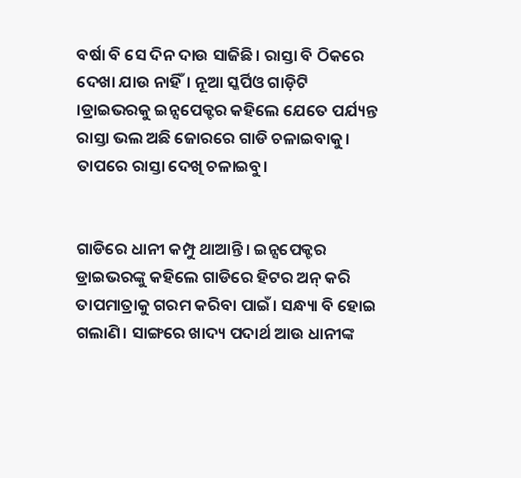ବର୍ଷା ବି ସେ ଦିନ ଦାଉ ସାଜିଛି। ରାସ୍ତା ବି ଠିକରେ ଦେଖା ଯାଉ ନାହିଁ। ନୂଆ ସ୍କର୍ପିଓ ଗାଡ଼ିଟି ।ଡ୍ରାଇଭରକୁ ଇନ୍ସପେକ୍ଟର କହିଲେ ଯେତେ ପର୍ଯ୍ୟନ୍ତ ରାସ୍ତା ଭଲ ଅଛି ଜୋରରେ ଗାଡି ଚଳାଇବାକୁ। ତାପରେ ରାସ୍ତା ଦେଖି ଚଳାଇବୁ।


ଗାଡିରେ ଧାନୀ କମ୍ପୁ ଥାଆନ୍ତି। ଇନ୍ସପେକ୍ଟର ଡ୍ରାଇଭରଙ୍କୁ କହିଲେ ଗାଡିରେ ହିଟର ଅନ୍ କରି ତାପମାତ୍ରାକୁ ଗରମ କରିବା ପାଇଁ। ସନ୍ଧ୍ୟା ବି ହୋଇ ଗଲାଣି। ସାଙ୍ଗରେ ଖାଦ୍ୟ ପଦାର୍ଥ ଆଉ ଧାନୀଙ୍କ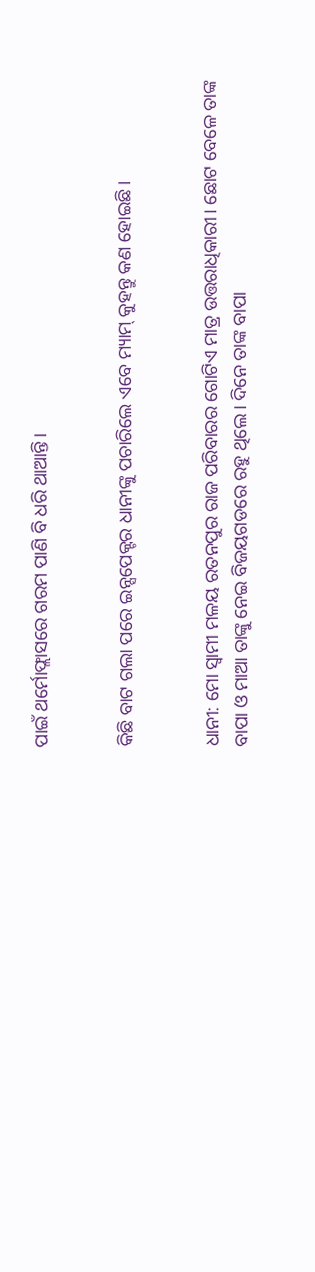ପାଇଁ ଥର୍ମୋଫ୍ଲାସରେ ଗରମ ପାଣି ବି ଧରି ଥାଆନ୍ତି।


କିଛି ବାଟ ଗଲା ପରେ ଇନ୍ସପେକ୍ଟର ଧାନୀଙ୍କୁ ପଚାରିଲେ ଏବେ ମ୍ୟାମ୍ କୁହନ୍ତୁ କଣ ହୋଇଛି।


ଧାନୀ: ମୋ ସ୍ୱାମୀ ମଳୟ ରତନପୁର ରାଜ ପରିବାରର ଗୋଟିଏ ମାତ୍ର ଉତ୍ତରାଧିକାରୀ। ଛୋଟ ବେଳେ ତାଙ୍କ ବାପା ଓ ମାଆ ତାଙ୍କୁ ନେଇ ବିଜୟଗଡରେ ରହୁ ଥିଲେ। ଦିନେ ତାଙ୍କ ବାପା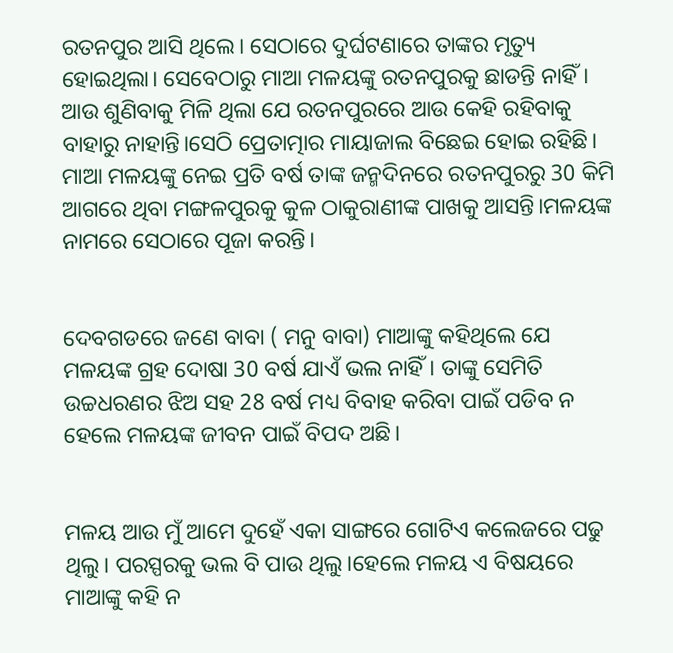ରତନପୁର ଆସି ଥିଲେ। ସେଠାରେ ଦୁର୍ଘଟଣାରେ ତାଙ୍କର ମୃତ୍ୟୁ ହୋଇଥିଲା। ସେବେଠାରୁ ମାଆ ମଳୟଙ୍କୁ ରତନପୁରକୁ ଛାଡନ୍ତି ନାହିଁ। ଆଉ ଶୁଣିବାକୁ ମିଳି ଥିଲା ଯେ ରତନପୁରରେ ଆଉ କେହି ରହିବାକୁ ବାହାରୁ ନାହାନ୍ତି।ସେଠି ପ୍ରେତାତ୍ମାର ମାୟାଜାଲ ବିଛେଇ ହୋଇ ରହିଛି। ମାଆ ମଳୟଙ୍କୁ ନେଇ ପ୍ରତି ବର୍ଷ ତାଙ୍କ ଜନ୍ମଦିନରେ ରତନପୁରରୁ 30 କିମି ଆଗରେ ଥିବା ମଙ୍ଗଳପୁରକୁ କୁଳ ଠାକୁରାଣୀଙ୍କ ପାଖକୁ ଆସନ୍ତି।ମଳୟଙ୍କ ନାମରେ ସେଠାରେ ପୂଜା କରନ୍ତି।


ଦେବଗଡରେ ଜଣେ ବାବା ( ମନୁ ବାବା) ମାଆଙ୍କୁ କହିଥିଲେ ଯେ ମଳୟଙ୍କ ଗ୍ରହ ଦୋଷା 30 ବର୍ଷ ଯାଏଁ ଭଲ ନାହିଁ। ତାଙ୍କୁ ସେମିତି ଉଚ୍ଚଧରଣର ଝିଅ ସହ 28 ବର୍ଷ ମଧ୍ୟ ବିବାହ କରିବା ପାଇଁ ପଡିବ ନ ହେଲେ ମଳୟଙ୍କ ଜୀବନ ପାଇଁ ବିପଦ ଅଛି।


ମଳୟ ଆଉ ମୁଁ ଆମେ ଦୁହେଁ ଏକା ସାଙ୍ଗରେ ଗୋଟିଏ କଲେଜରେ ପଢୁ ଥିଲୁ। ପରସ୍ପରକୁ ଭଲ ବି ପାଉ ଥିଲୁ।ହେଲେ ମଳୟ ଏ ବିଷୟରେ ମାଆଙ୍କୁ କହି ନ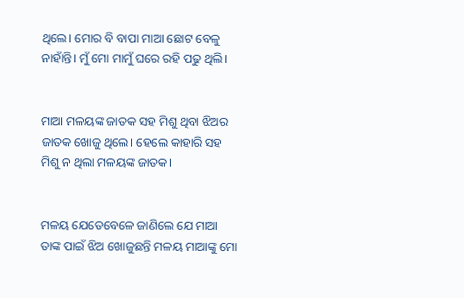ଥିଲେ। ମୋର ବି ବାପା ମାଆ ଛୋଟ ବେଳୁ ନାହାଁନ୍ତି। ମୁଁ ମୋ ମାମୁଁ ଘରେ ରହି ପଢୁ ଥିଲି।


ମାଆ ମଳୟଙ୍କ ଜାତକ ସହ ମିଶୁ ଥିବା ଝିଅର ଜାତକ ଖୋଜୁ ଥିଲେ। ହେଲେ କାହାରି ସହ ମିଶୁ ନ ଥିଲା ମଳୟଙ୍କ ଜାତକ।


ମଳୟ ଯେତେବେଳେ ଜାଣିଲେ ଯେ ମାଆ ତାଙ୍କ ପାଇଁ ଝିଅ ଖୋଜୁଛନ୍ତି ମଳୟ ମାଆଙ୍କୁ ମୋ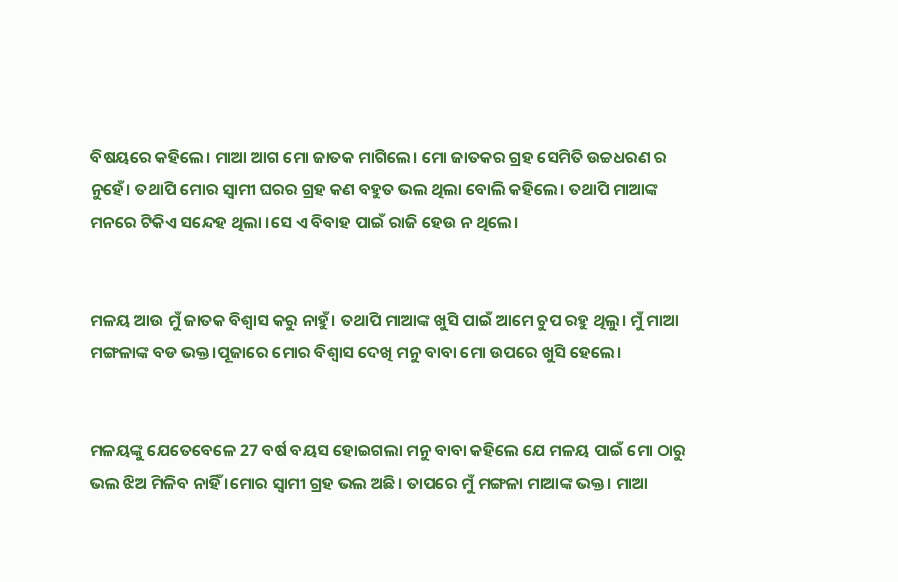ବିଷୟରେ କହିଲେ। ମାଆ ଆଗ ମୋ ଜାତକ ମାଗିଲେ। ମୋ ଜାତକର ଗ୍ରହ ସେମିତି ଉଚ୍ଚଧରଣ ର ନୁହେଁ। ତଥାପି ମୋର ସ୍ୱାମୀ ଘରର ଗ୍ରହ କଣ ବହୁତ ଭଲ ଥିଲା ବୋଲି କହିଲେ। ତଥାପି ମାଆଙ୍କ ମନରେ ଟିକିଏ ସନ୍ଦେହ ଥିଲା ।ସେ ଏ ବିବାହ ପାଇଁ ରାଜି ହେଉ ନ ଥିଲେ।


ମଳୟ ଆଉ ମୁଁ ଜାତକ ବିଶ୍ୱାସ କରୁ ନାହୁଁ। ତଥାପି ମାଆଙ୍କ ଖୁସି ପାଇଁ ଆମେ ଚୁପ ରହୁ ଥିଲୁ। ମୁଁ ମାଆ ମଙ୍ଗଳାଙ୍କ ବଡ ଭକ୍ତ।ପୂଜାରେ ମୋର ବିଶ୍ୱାସ ଦେଖି ମନୁ ବାବା ମୋ ଉପରେ ଖୁସି ହେଲେ।


ମଳୟଙ୍କୁ ଯେତେବେଳେ 27 ବର୍ଷ ବୟସ ହୋଇଗଲା ମନୁ ବାବା କହିଲେ ଯେ ମଳୟ ପାଇଁ ମୋ ଠାରୁ ଭଲ ଝିଅ ମିଳିବ ନାହିଁ ।ମୋର ସ୍ୱାମୀ ଗ୍ରହ ଭଲ ଅଛି। ତାପରେ ମୁଁ ମଙ୍ଗଳା ମାଆଙ୍କ ଭକ୍ତ। ମାଆ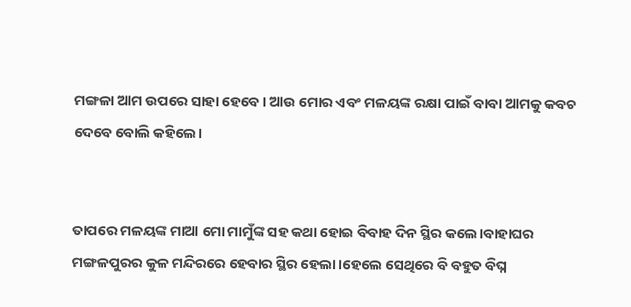ମଙ୍ଗଳା ଆମ ଉପରେ ସାହା ହେବେ। ଆଉ ମୋର ଏବଂ ମଳୟଙ୍କ ରକ୍ଷା ପାଇଁ ବାବା ଆମକୁ କବଚ ଦେବେ ବୋଲି କହିଲେ।


ତାପରେ ମଳୟଙ୍କ ମାଆ ମୋ ମାମୁଁଙ୍କ ସହ କଥା ହୋଇ ବିବାହ ଦିନ ସ୍ଥିର କଲେ।ବାହାଘର ମଙ୍ଗଳପୁରର କୁଳ ମନ୍ଦିରରେ ହେବାର ସ୍ଥିର ହେଲା।ହେଲେ ସେଥିରେ ବି ବହୁତ ବିଘ୍ନ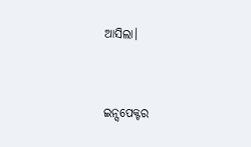ଆସିଲା।


ଇନ୍ସପେକ୍ଟର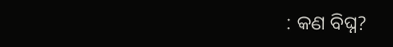: କଣ ବିଘ୍ନ?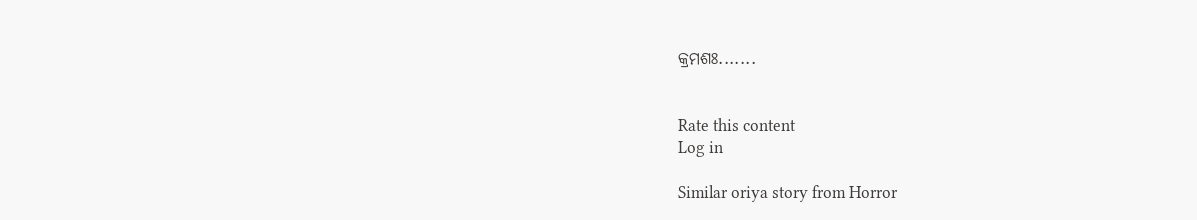କ୍ରମଶଃ.......


Rate this content
Log in

Similar oriya story from Horror